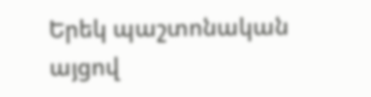Երեկ պաշտոնական այցով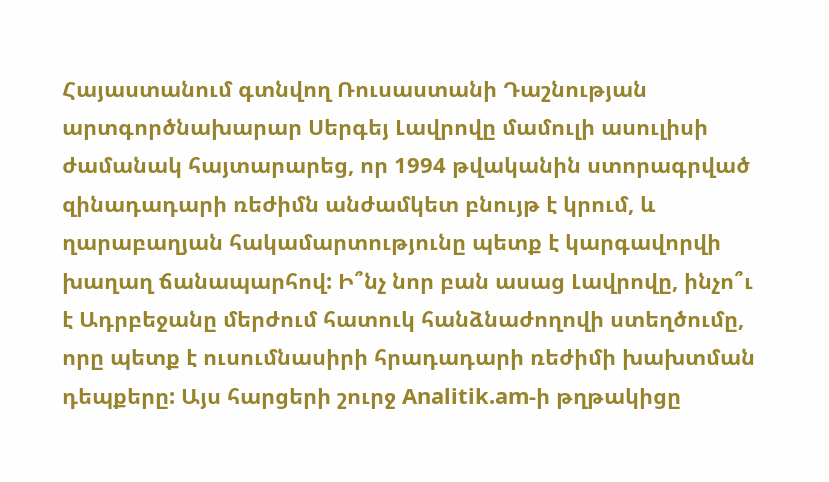Հայաստանում գտնվող Ռուսաստանի Դաշնության արտգործնախարար Սերգեյ Լավրովը մամուլի ասուլիսի ժամանակ հայտարարեց, որ 1994 թվականին ստորագրված զինադադարի ռեժիմն անժամկետ բնույթ է կրում, և ղարաբաղյան հակամարտությունը պետք է կարգավորվի խաղաղ ճանապարհով: Ի՞նչ նոր բան ասաց Լավրովը, ինչո՞ւ է Ադրբեջանը մերժում հատուկ հանձնաժողովի ստեղծումը, որը պետք է ուսումնասիրի հրադադարի ռեժիմի խախտման դեպքերը: Այս հարցերի շուրջ Analitik.am-ի թղթակիցը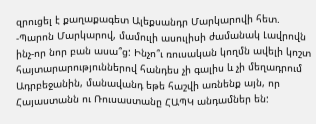զրուցել է քաղաքագետ Ալեքսանդր Մարկարովի հետ.
-Պարոն Մարկարով, մամուլի ասուլիսի ժամանակ Լավրովն ինչ-որ նոր բան ասա՞ց: Ինչո՞ւ ռուսական կողմն ավելի կոշտ հայտարարություններով հանդես չի գալիս և չի մեղադրում Ադրբեջանին, մանավանդ եթե հաշվի առնենք այն, որ Հայաստանն ու Ռուսաստանը ՀԱՊԿ անդամներ են: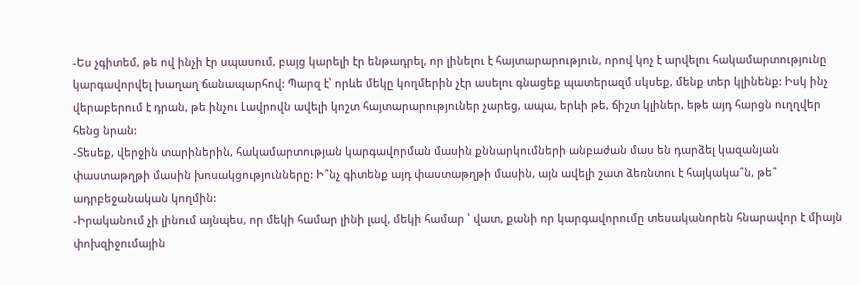-Ես չգիտեմ, թե ով ինչի էր սպասում, բայց կարելի էր ենթադրել, որ լինելու է հայտարարություն, որով կոչ է արվելու հակամարտությունը կարգավորվել խաղաղ ճանապարհով: Պարզ է՝ որևե մեկը կողմերին չէր ասելու գնացեք պատերազմ սկսեք, մենք տեր կլինենք: Իսկ ինչ վերաբերում է դրան, թե ինչու Լավրովն ավելի կոշտ հայտարարություներ չարեց, ապա, երևի թե, ճիշտ կլիներ, եթե այդ հարցն ուղղվեր հենց նրան:
-Տեսեք, վերջին տարիներին, հակամարտության կարգավորման մասին քննարկումների անբաժան մաս են դարձել կազանյան փաստաթղթի մասին խոսակցությունները: Ի՞նչ գիտենք այդ փաստաթղթի մասին, այն ավելի շատ ձեռնտու է հայկակա՞ն, թե՞ ադրբեջանական կողմին:
-Իրականում չի լինում այնպես, որ մեկի համար լինի լավ, մեկի համար ՝ վատ, քանի որ կարգավորումը տեսականորեն հնարավոր է միայն փոխզիջումային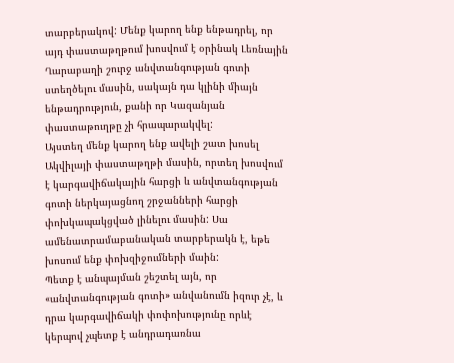տարբերակով: Մենք կարող ենք ենթադրել, որ այդ փաստաթղթում խոսվում է օրինակ Լեռնային Ղարաբաղի շուրջ անվտանգության գոտի ստեղծելու մասին, սակայն դա կլինի միայն ենթադրություն, քանի որ Կազանյան փաստաթուղթը չի հրապարակվել:
Այստեղ մենք կարող ենք ավելի շատ խոսել Ակվիլայի փաստաթղթի մասին, որտեղ խոսվում է կարգավիճակային հարցի և անվտանգության գոտի ներկայացնող շրջանների հարցի փոխկապակցված լինելու մասին: Սա ամենատրամաբանական տարբերակն է, եթե խոսում ենք փոխզիջումների մաին:
Պետք է անպայման շեշտել այն, որ «անվտանգության գոտի» անվանումն իզուր չէ, և դրա կարգավիճակի փոփոխությունը որևէ կերպով չպետք է անդրադառնա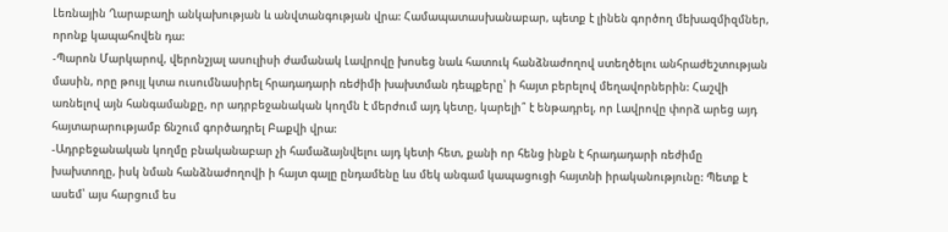Լեռնային Ղարաբաղի անկախության և անվտանգության վրա: Համապատասխանաբար, պետք է լինեն գործող մեխազմիզմներ, որոնք կապահովեն դա:
-Պարոն Մարկարով, վերոնշյալ ասուլիսի ժամանակ Լավրովը խոսեց նաև հատուկ հանձնաժողով ստեղծելու անհրաժեշտության մասին, որը թույլ կտա ուսումնասիրել հրադադարի ռեժիմի խախտման դեպքերը՝ ի հայտ բերելով մեղավորներին: Հաշվի առնելով այն հանգամանքը, որ ադրբեջանական կողմն է մերժում այդ կետը, կարելի՞ է ենթադրել, որ Լավրովը փորձ արեց այդ հայտարարությամբ ճնշում գործադրել Բաքվի վրա:
-Ադրբեջանական կողմը բնականաբար չի համաձայնվելու այդ կետի հետ, քանի որ հենց ինքն է հրադադարի ռեժիմը խախտողը, իսկ նման հանձնաժողովի ի հայտ գալը ընդամենը ևս մեկ անգամ կապացուցի հայտնի իրականությունը: Պետք է ասեմ՝ այս հարցում ես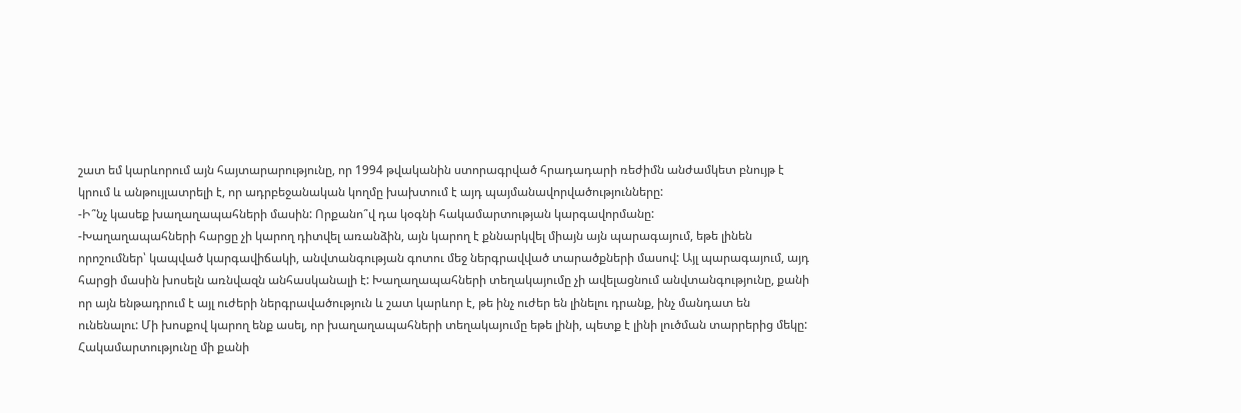շատ եմ կարևորում այն հայտարարությունը, որ 1994 թվականին ստորագրված հրադադարի ռեժիմն անժամկետ բնույթ է կրում և անթույլատրելի է, որ ադրբեջանական կողմը խախտում է այդ պայմանավորվածությունները:
-Ի՞նչ կասեք խաղաղապահների մասին: Որքանո՞վ դա կօգնի հակամարտության կարգավորմանը:
-Խաղաղապահների հարցը չի կարող դիտվել առանձին, այն կարող է քննարկվել միայն այն պարագայում, եթե լինեն որոշումներ՝ կապված կարգավիճակի, անվտանգության գոտու մեջ ներգրավված տարածքների մասով: Այլ պարագայում, այդ հարցի մասին խոսելն առնվազն անհասկանալի է: Խաղաղապահների տեղակայումը չի ավելացնում անվտանգությունը, քանի որ այն ենթադրում է այլ ուժերի ներգրավածություն և շատ կարևոր է, թե ինչ ուժեր են լինելու դրանք, ինչ մանդատ են ունենալու: Մի խոսքով կարող ենք ասել, որ խաղաղապահների տեղակայումը եթե լինի, պետք է լինի լուծման տարրերից մեկը: Հակամարտությունը մի քանի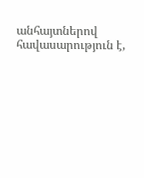անհայտներով հավասարություն է,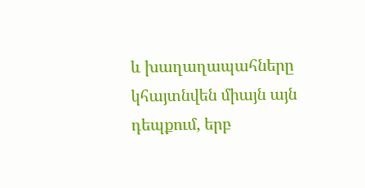և խաղաղապահները կհայտնվեն միայն այն դեպքում, երբ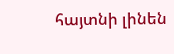հայտնի լինեն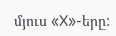մյուս «X»-երը: